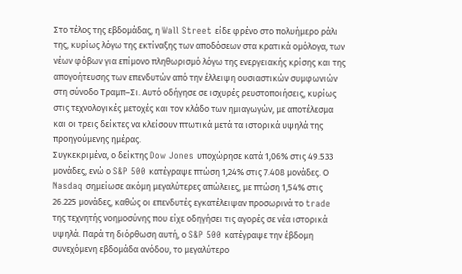Στο τέλος της εβδομάδας, η Wall Street είδε φρένο στο πολυήμερο ράλι της, κυρίως λόγω της εκτίναξης των αποδόσεων στα κρατικά ομόλογα, των νέων φόβων για επίμονο πληθωρισμό λόγω της ενεργειακής κρίσης και της απογοήτευσης των επενδυτών από την έλλειψη ουσιαστικών συμφωνιών στη σύνοδο Τραμπ–Σι. Αυτό οδήγησε σε ισχυρές ρευστοποιήσεις, κυρίως στις τεχνολογικές μετοχές και τον κλάδο των ημιαγωγών, με αποτέλεσμα και οι τρεις δείκτες να κλείσουν πτωτικά μετά τα ιστορικά υψηλά της προηγούμενης ημέρας.
Συγκεκριμένα, ο δείκτης Dow Jones υποχώρησε κατά 1,06% στις 49.533 μονάδες, ενώ ο S&P 500 κατέγραψε πτώση 1,24% στις 7.408 μονάδες. Ο Nasdaq σημείωσε ακόμη μεγαλύτερες απώλειες, με πτώση 1,54% στις 26.225 μονάδες, καθώς οι επενδυτές εγκατέλειψαν προσωρινά το trade της τεχνητής νοημοσύνης που είχε οδηγήσει τις αγορές σε νέα ιστορικά υψηλά. Παρά τη διόρθωση αυτή, ο S&P 500 κατέγραψε την έβδομη συνεχόμενη εβδομάδα ανόδου, το μεγαλύτερο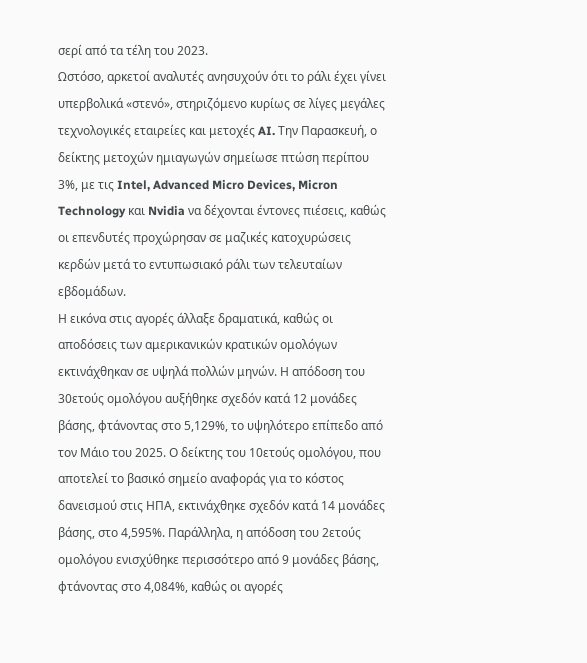σερί από τα τέλη του 2023.
Ωστόσο, αρκετοί αναλυτές ανησυχούν ότι το ράλι έχει γίνει υπερβολικά «στενό», στηριζόμενο κυρίως σε λίγες μεγάλες τεχνολογικές εταιρείες και μετοχές AI. Την Παρασκευή, ο δείκτης μετοχών ημιαγωγών σημείωσε πτώση περίπου 3%, με τις Intel, Advanced Micro Devices, Micron Technology και Nvidia να δέχονται έντονες πιέσεις, καθώς οι επενδυτές προχώρησαν σε μαζικές κατοχυρώσεις κερδών μετά το εντυπωσιακό ράλι των τελευταίων εβδομάδων.
Η εικόνα στις αγορές άλλαξε δραματικά, καθώς οι αποδόσεις των αμερικανικών κρατικών ομολόγων εκτινάχθηκαν σε υψηλά πολλών μηνών. Η απόδοση του 30ετούς ομολόγου αυξήθηκε σχεδόν κατά 12 μονάδες βάσης, φτάνοντας στο 5,129%, το υψηλότερο επίπεδο από τον Μάιο του 2025. Ο δείκτης του 10ετούς ομολόγου, που αποτελεί το βασικό σημείο αναφοράς για το κόστος δανεισμού στις ΗΠΑ, εκτινάχθηκε σχεδόν κατά 14 μονάδες βάσης, στο 4,595%. Παράλληλα, η απόδοση του 2ετούς ομολόγου ενισχύθηκε περισσότερο από 9 μονάδες βάσης, φτάνοντας στο 4,084%, καθώς οι αγορές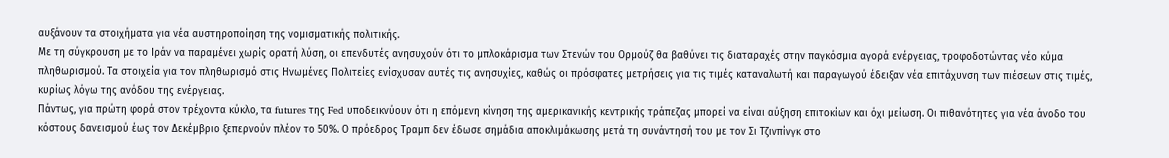αυξάνουν τα στοιχήματα για νέα αυστηροποίηση της νομισματικής πολιτικής.
Με τη σύγκρουση με το Ιράν να παραμένει χωρίς ορατή λύση, οι επενδυτές ανησυχούν ότι το μπλοκάρισμα των Στενών του Ορμούζ θα βαθύνει τις διαταραχές στην παγκόσμια αγορά ενέργειας, τροφοδοτώντας νέο κύμα πληθωρισμού. Τα στοιχεία για τον πληθωρισμό στις Ηνωμένες Πολιτείες ενίσχυσαν αυτές τις ανησυχίες, καθώς οι πρόσφατες μετρήσεις για τις τιμές καταναλωτή και παραγωγού έδειξαν νέα επιτάχυνση των πιέσεων στις τιμές, κυρίως λόγω της ανόδου της ενέργειας.
Πάντως, για πρώτη φορά στον τρέχοντα κύκλο, τα futures της Fed υποδεικνύουν ότι η επόμενη κίνηση της αμερικανικής κεντρικής τράπεζας μπορεί να είναι αύξηση επιτοκίων και όχι μείωση. Οι πιθανότητες για νέα άνοδο του κόστους δανεισμού έως τον Δεκέμβριο ξεπερνούν πλέον το 50%. Ο πρόεδρος Τραμπ δεν έδωσε σημάδια αποκλιμάκωσης μετά τη συνάντησή του με τον Σι Τζινπίνγκ στο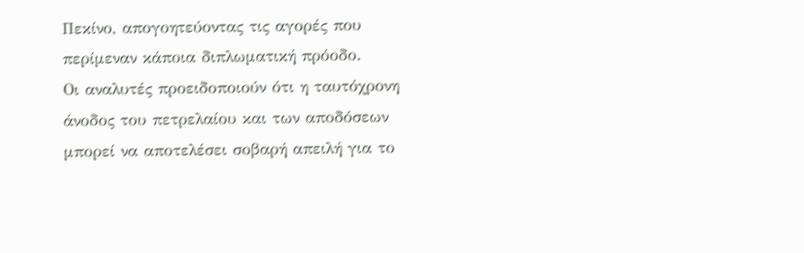Πεκίνο, απογοητεύοντας τις αγορές που περίμεναν κάποια διπλωματική πρόοδο.
Οι αναλυτές προειδοποιούν ότι η ταυτόχρονη άνοδος του πετρελαίου και των αποδόσεων μπορεί να αποτελέσει σοβαρή απειλή για το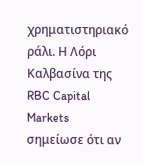χρηματιστηριακό ράλι. Η Λόρι Καλβασίνα της RBC Capital Markets σημείωσε ότι αν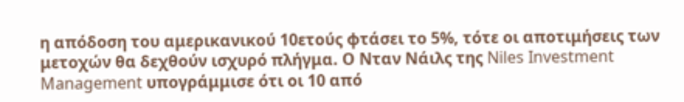η απόδοση του αμερικανικού 10ετούς φτάσει το 5%, τότε οι αποτιμήσεις των μετοχών θα δεχθούν ισχυρό πλήγμα. Ο Νταν Νάιλς της Niles Investment Management υπογράμμισε ότι οι 10 από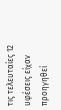τις τελευταίες 12 υφέσεις είχαν προηγηθεί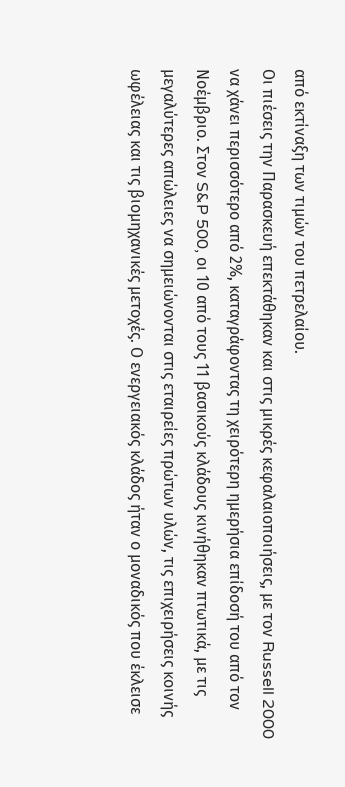από εκτίναξη των τιμών του πετρελαίου.
Οι πιέσεις την Παρασκευή επεκτάθηκαν και στις μικρές κεφαλαιοποιήσεις, με τον Russell 2000 να χάνει περισσότερο από 2%, καταγράφοντας τη χειρότερη ημερήσια επίδοσή του από τον Νοέμβριο. Στον S&P 500, οι 10 από τους 11 βασικούς κλάδους κινήθηκαν πτωτικά, με τις μεγαλύτερες απώλειες να σημειώνονται στις εταιρείες πρώτων υλών, τις επιχειρήσεις κοινής ωφέλειας και τις βιομηχανικές μετοχές. Ο ενεργειακός κλάδος ήταν ο μοναδικός που έκλεισε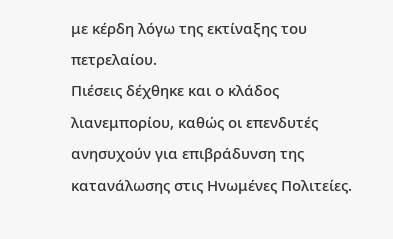με κέρδη λόγω της εκτίναξης του πετρελαίου.
Πιέσεις δέχθηκε και ο κλάδος λιανεμπορίου, καθώς οι επενδυτές ανησυχούν για επιβράδυνση της κατανάλωσης στις Ηνωμένες Πολιτείες.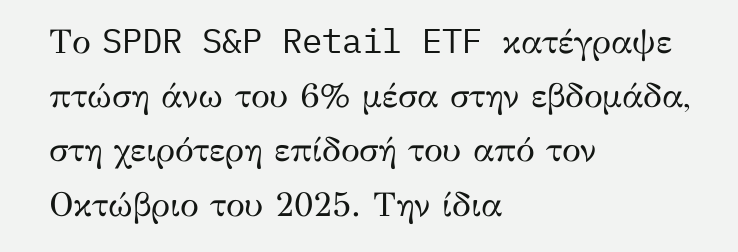Το SPDR S&P Retail ETF κατέγραψε πτώση άνω του 6% μέσα στην εβδομάδα, στη χειρότερη επίδοσή του από τον Οκτώβριο του 2025. Την ίδια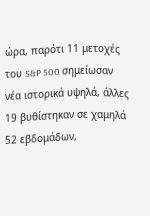ώρα, παρότι 11 μετοχές του S&P 500 σημείωσαν νέα ιστορικά υψηλά, άλλες 19 βυθίστηκαν σε χαμηλά 52 εβδομάδων,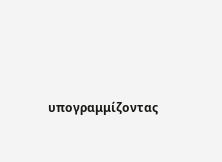υπογραμμίζοντας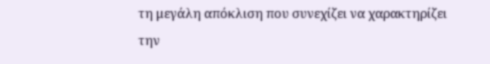τη μεγάλη απόκλιση που συνεχίζει να χαρακτηρίζει την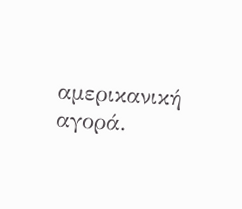αμερικανική αγορά.